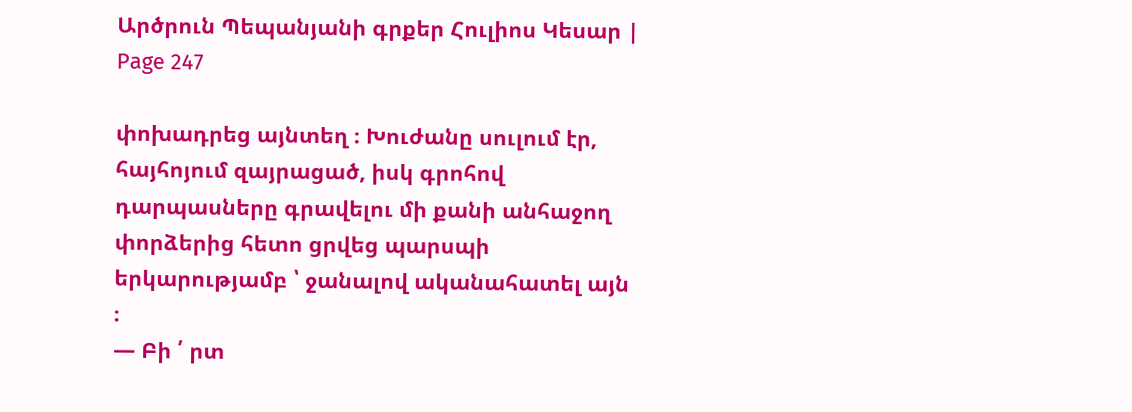Արծրուն Պեպանյանի գրքեր Հուլիոս Կեսար | Page 247

փոխադրեց այնտեղ ։ Խուժանը սուլում էր, հայհոյում զայրացած, իսկ գրոհով դարպասները գրավելու մի քանի անհաջող փորձերից հետո ցրվեց պարսպի երկարությամբ ՝ ջանալով ականահատել այն ։
— Բի ՛ րտ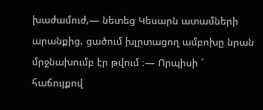խաժամուժ,— նետեց Կեսարն ատամների արանքից. ցածում խլրտացող ամբոխը նրան մրջնախումբ էր թվում ։— Որպիսի ՜ հաճույքով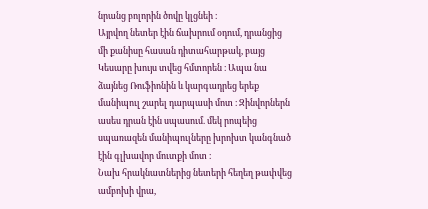նրանց բոլորին ծովը կլցնեի ։
Այրվող նետեր էին ճախրում օդում, դրանցից մի քանիսը հասան դիտահարթակ, բայց Կեսարը խույս տվեց հմտորեն ։ Ապա նա ձայնեց Ռուֆիոնին և կարգադրեց երեք մանիպուլ շարել դարպասի մոտ ։ Զինվորներն ասես դրան էին սպասում. մեկ րոպեից սպառազեն մանիպուլները խրոխտ կանգնած էին գլխավոր մուտքի մոտ ։
Նախ հրակնատներից նետերի հեղեղ թափվեց ամբոխի վրա,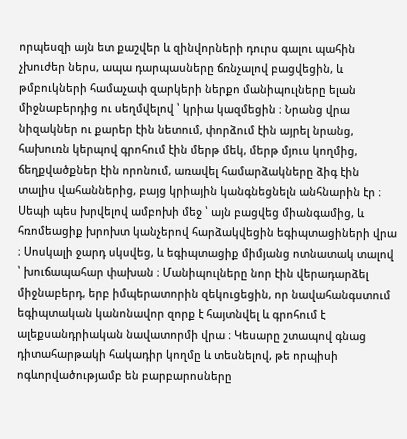որպեսզի այն ետ քաշվեր և զինվորների դուրս գալու պահին չխուժեր ներս, ապա դարպասները ճռնչալով բացվեցին, և թմբուկների համաչափ զարկերի ներքո մանիպուլները ելան միջնաբերդից ու սեղմվելով ՝ կրիա կազմեցին ։ Նրանց վրա նիզակներ ու քարեր էին նետում, փորձում էին այրել նրանց, հախուռն կերպով գրոհում էին մերթ մեկ, մերթ մյուս կողմից, ճեղքվածքներ էին որոնում, առավել համարձակները ձիգ էին տալիս վահաններից, բայց կրիային կանգնեցնելն անհնարին էր ։ Սեպի պես խրվելով ամբոխի մեջ ՝ այն բացվեց միանգամից, և հռոմեացիք խրոխտ կանչերով հարձակվեցին եգիպտացիների վրա ։ Սոսկալի ջարդ սկսվեց, և եգիպտացիք միմյանց ոտնատակ տալով ՝ խուճապահար փախան ։ Մանիպուլները նոր էին վերադարձել միջնաբերդ, երբ իմպերատորին զեկուցեցին, որ նավահանգստում եգիպտական կանոնավոր զորք է հայտնվել և գրոհում է ալեքսանդրիական նավատորմի վրա ։ Կեսարը շտապով գնաց դիտահարթակի հակադիր կողմը և տեսնելով, թե որպիսի ոգևորվածությամբ են բարբարոսները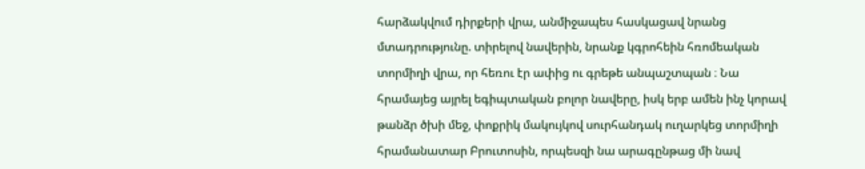հարձակվում դիրքերի վրա, անմիջապես հասկացավ նրանց մտադրությունը. տիրելով նավերին, նրանք կգրոհեին հռոմեական տորմիղի վրա, որ հեռու էր ափից ու գրեթե անպաշտպան ։ Նա հրամայեց այրել եգիպտական բոլոր նավերը, իսկ երբ ամեն ինչ կորավ թանձր ծխի մեջ, փոքրիկ մակույկով սուրհանդակ ուղարկեց տորմիղի հրամանատար Բրուտոսին, որպեսզի նա արագընթաց մի նավ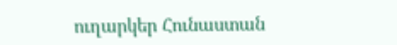ուղարկեր Հունաստան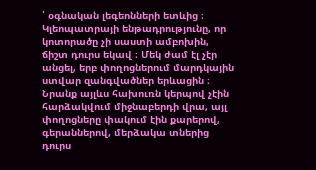՝ օգնական լեգեոնների ետևից ։
Կլեոպատրայի ենթադրությունը, որ կոտորածը չի սաստի ամբոխին, ճիշտ դուրս եկավ ։ Մեկ ժամ էլ չէր անցել, երբ փողոցներում մարդկային ստվար զանգվածներ երևացին ։ Նրանք այլևս հախուռն կերպով չէին հարձակվում միջնաբերդի վրա, այլ փողոցները փակում էին քարերով, գերաններով, մերձակա տներից դուրս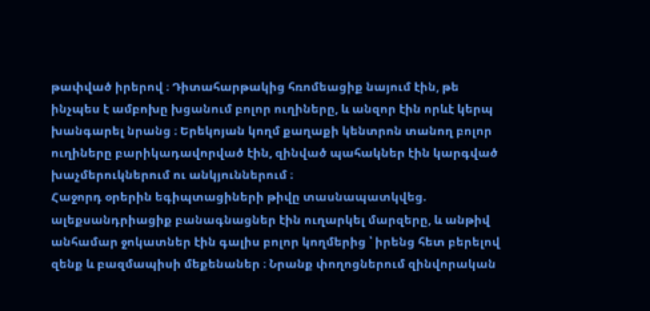թափված իրերով ։ Դիտահարթակից հռոմեացիք նայում էին, թե ինչպես է ամբոխը խցանում բոլոր ուղիները, և անզոր էին որևէ կերպ խանգարել նրանց ։ Երեկոյան կողմ քաղաքի կենտրոն տանող բոլոր ուղիները բարիկադավորված էին, զինված պահակներ էին կարգված խաչմերուկներում ու անկյուններում ։
Հաջորդ օրերին եգիպտացիների թիվը տասնապատկվեց. ալեքսանդրիացիք բանագնացներ էին ուղարկել մարզերը, և անթիվ անհամար ջոկատներ էին գալիս բոլոր կողմերից ՝ իրենց հետ բերելով զենք և բազմապիսի մեքենաներ ։ Նրանք փողոցներում զինվորական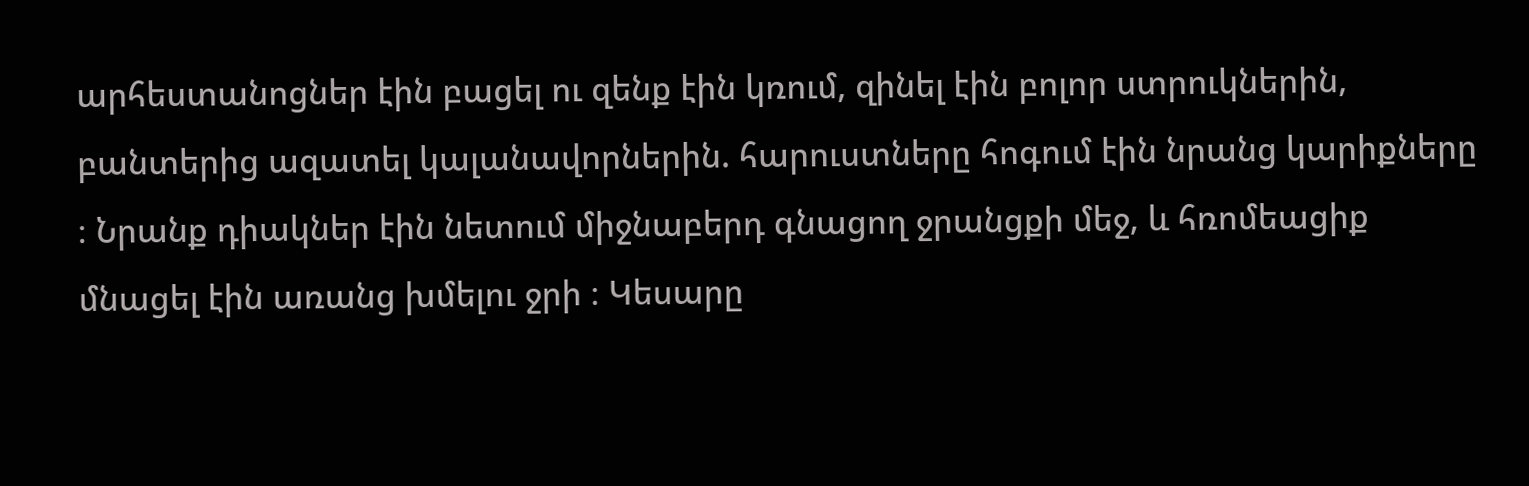արհեստանոցներ էին բացել ու զենք էին կռում, զինել էին բոլոր ստրուկներին, բանտերից ազատել կալանավորներին. հարուստները հոգում էին նրանց կարիքները ։ Նրանք դիակներ էին նետում միջնաբերդ գնացող ջրանցքի մեջ, և հռոմեացիք մնացել էին առանց խմելու ջրի ։ Կեսարը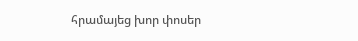հրամայեց խոր փոսեր